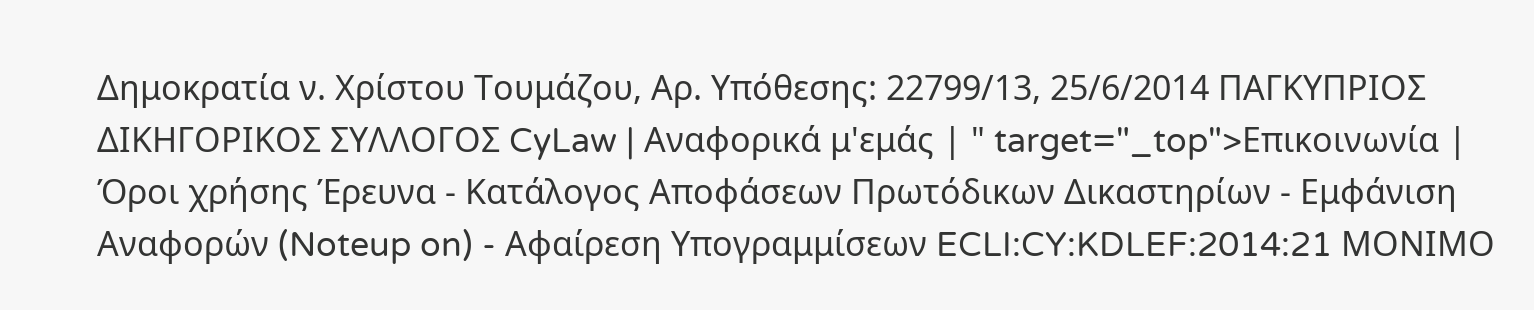Δημοκρατία ν. Χρίστου Τουμάζου, Αρ. Υπόθεσης: 22799/13, 25/6/2014 ΠΑΓΚΥΠΡΙΟΣ ΔΙΚΗΓΟΡΙΚΟΣ ΣΥΛΛΟΓΟΣ CyLaw | Αναφορικά μ'εμάς | " target="_top">Επικοινωνία | Όροι χρήσης Έρευνα - Κατάλογος Αποφάσεων Πρωτόδικων Δικαστηρίων - Εμφάνιση Αναφορών (Noteup on) - Αφαίρεση Υπογραμμίσεων ECLI:CY:KDLEF:2014:21 ΜΟΝΙΜΟ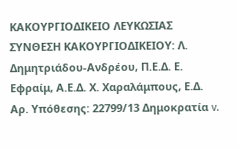ΚΑΚΟΥΡΓΙΟΔΙΚΕΙΟ ΛΕΥΚΩΣΙΑΣ ΣΥΝΘΕΣΗ ΚΑΚΟΥΡΓΙΟΔΙΚΕΙΟΥ: Λ. Δημητριάδου-Ανδρέου, Π.Ε.Δ. Ε. Εφραίμ, Α.Ε.Δ. Χ. Χαραλάμπους, Ε.Δ. Αρ. Υπόθεσης: 22799/13 Δημοκρατία v.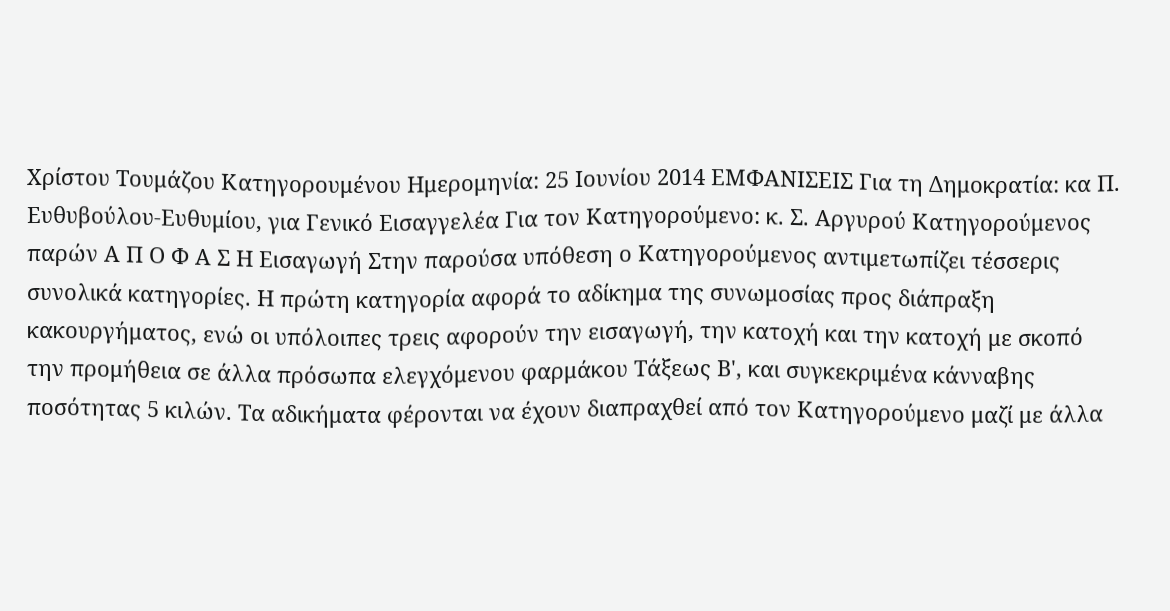Χρίστου Τουμάζου Κατηγορουμένου Ημερομηνία: 25 Ιουνίου 2014 ΕΜΦΑΝΙΣΕΙΣ Για τη Δημοκρατία: κα Π. Ευθυβούλου-Ευθυμίου, για Γενικό Εισαγγελέα Για τον Κατηγορούμενο: κ. Σ. Αργυρού Κατηγορούμενος παρών Α Π Ο Φ Α Σ Η Εισαγωγή Στην παρούσα υπόθεση ο Κατηγορούμενος αντιμετωπίζει τέσσερις συνολικά κατηγορίες. Η πρώτη κατηγορία αφορά το αδίκημα της συνωμοσίας προς διάπραξη κακουργήματος, ενώ οι υπόλοιπες τρεις αφορούν την εισαγωγή, την κατοχή και την κατοχή με σκοπό την προμήθεια σε άλλα πρόσωπα ελεγχόμενου φαρμάκου Τάξεως Β', και συγκεκριμένα κάνναβης ποσότητας 5 κιλών. Τα αδικήματα φέρονται να έχουν διαπραχθεί από τον Κατηγορούμενο μαζί με άλλα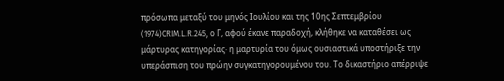πρόσωπα μεταξύ του μηνός Ιουλίου και της 10ης Σεπτεμβρίου
(1974)CRIM.L.R.245, ο Γ, αφού έκανε παραδοχή, κλήθηκε να καταθέσει ως μάρτυρας κατηγορίας· η μαρτυρία του όμως ουσιαστικά υποστήριξε την υπεράσπιση του πρώην συγκατηγορουμένου του. Το δικαστήριο απέρριψε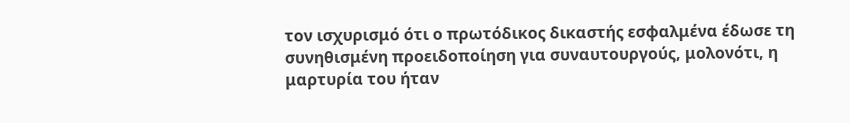τον ισχυρισμό ότι ο πρωτόδικος δικαστής εσφαλμένα έδωσε τη συνηθισμένη προειδοποίηση για συναυτουργούς, μολονότι, η μαρτυρία του ήταν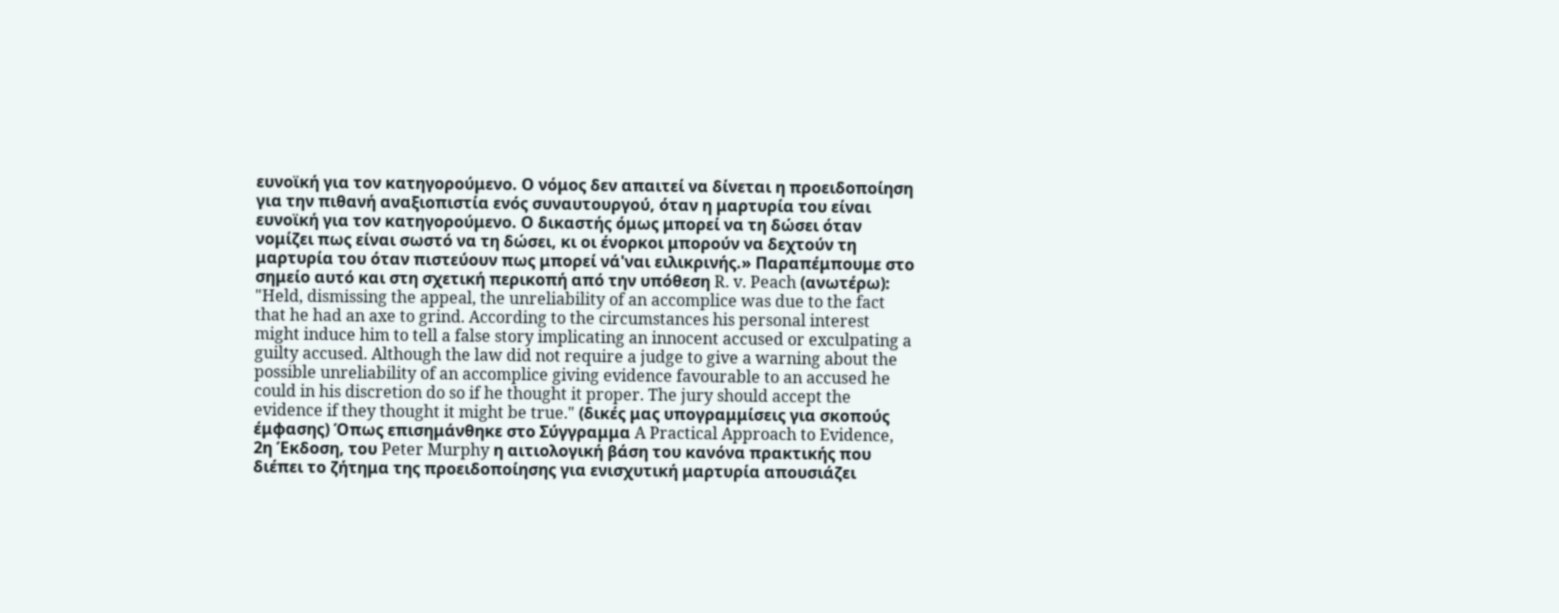ευνοϊκή για τον κατηγορούμενο. Ο νόμος δεν απαιτεί να δίνεται η προειδοποίηση για την πιθανή αναξιοπιστία ενός συναυτουργού, όταν η μαρτυρία του είναι ευνοϊκή για τον κατηγορούμενο. Ο δικαστής όμως μπορεί να τη δώσει όταν νομίζει πως είναι σωστό να τη δώσει, κι οι ένορκοι μπορούν να δεχτούν τη μαρτυρία του όταν πιστεύουν πως μπορεί νά'ναι ειλικρινής.» Παραπέμπουμε στο σημείο αυτό και στη σχετική περικοπή από την υπόθεση R. v. Peach (ανωτέρω): "Held, dismissing the appeal, the unreliability of an accomplice was due to the fact that he had an axe to grind. According to the circumstances his personal interest might induce him to tell a false story implicating an innocent accused or exculpating a guilty accused. Although the law did not require a judge to give a warning about the possible unreliability of an accomplice giving evidence favourable to an accused he could in his discretion do so if he thought it proper. The jury should accept the evidence if they thought it might be true." (δικές μας υπογραμμίσεις για σκοπούς έμφασης) Όπως επισημάνθηκε στο Σύγγραμμα A Practical Approach to Evidence, 2η Έκδοση, του Peter Murphy η αιτιολογική βάση του κανόνα πρακτικής που διέπει το ζήτημα της προειδοποίησης για ενισχυτική μαρτυρία απουσιάζει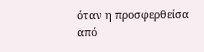όταν η προσφερθείσα από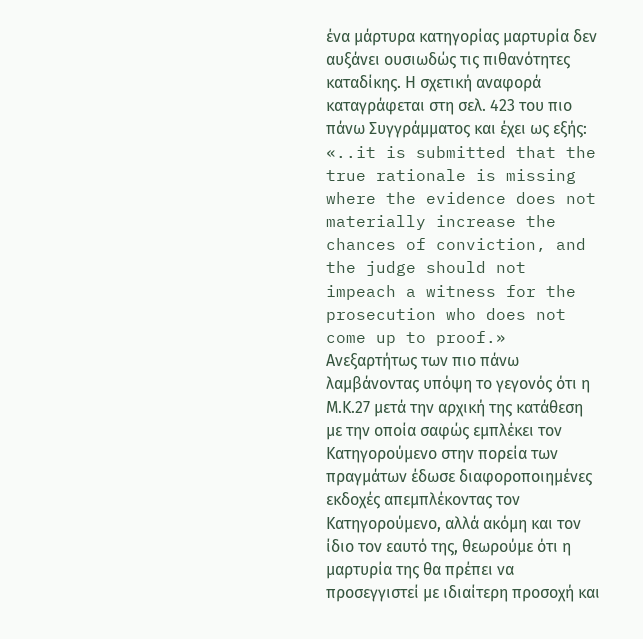ένα μάρτυρα κατηγορίας μαρτυρία δεν αυξάνει ουσιωδώς τις πιθανότητες καταδίκης. Η σχετική αναφορά καταγράφεται στη σελ. 423 του πιο πάνω Συγγράμματος και έχει ως εξής: «..it is submitted that the true rationale is missing where the evidence does not materially increase the chances of conviction, and the judge should not impeach a witness for the prosecution who does not come up to proof.» Ανεξαρτήτως των πιο πάνω λαμβάνοντας υπόψη το γεγονός ότι η Μ.Κ.27 μετά την αρχική της κατάθεση με την οποία σαφώς εμπλέκει τον Κατηγορούμενο στην πορεία των πραγμάτων έδωσε διαφοροποιημένες εκδοχές απεμπλέκοντας τον Κατηγορούμενο, αλλά ακόμη και τον ίδιο τον εαυτό της, θεωρούμε ότι η μαρτυρία της θα πρέπει να προσεγγιστεί με ιδιαίτερη προσοχή και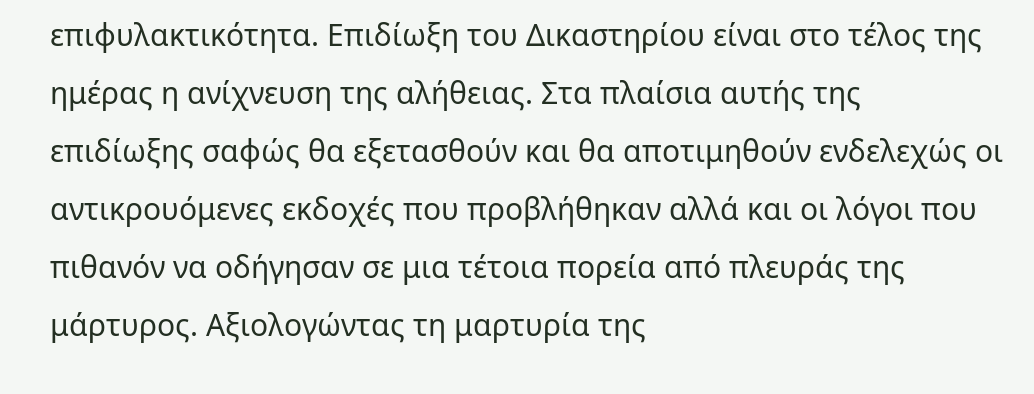επιφυλακτικότητα. Επιδίωξη του Δικαστηρίου είναι στο τέλος της ημέρας η ανίχνευση της αλήθειας. Στα πλαίσια αυτής της επιδίωξης σαφώς θα εξετασθούν και θα αποτιμηθούν ενδελεχώς οι αντικρουόμενες εκδοχές που προβλήθηκαν αλλά και οι λόγοι που πιθανόν να οδήγησαν σε μια τέτοια πορεία από πλευράς της μάρτυρος. Αξιολογώντας τη μαρτυρία της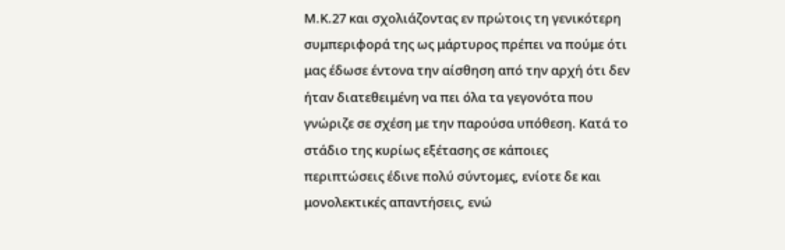Μ.Κ.27 και σχολιάζοντας εν πρώτοις τη γενικότερη συμπεριφορά της ως μάρτυρος πρέπει να πούμε ότι μας έδωσε έντονα την αίσθηση από την αρχή ότι δεν ήταν διατεθειμένη να πει όλα τα γεγονότα που γνώριζε σε σχέση με την παρούσα υπόθεση. Κατά το στάδιο της κυρίως εξέτασης σε κάποιες περιπτώσεις έδινε πολύ σύντομες, ενίοτε δε και μονολεκτικές απαντήσεις, ενώ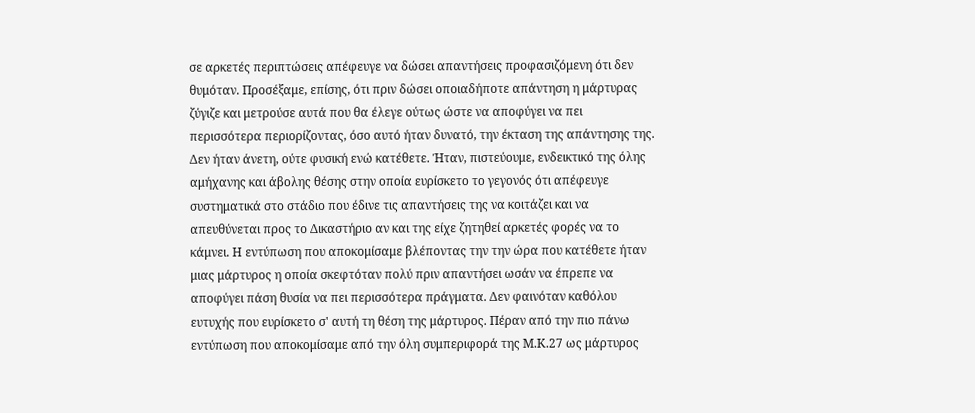σε αρκετές περιπτώσεις απέφευγε να δώσει απαντήσεις προφασιζόμενη ότι δεν θυμόταν. Προσέξαμε, επίσης, ότι πριν δώσει οποιαδήποτε απάντηση η μάρτυρας ζύγιζε και μετρούσε αυτά που θα έλεγε ούτως ώστε να αποφύγει να πει περισσότερα περιορίζοντας, όσο αυτό ήταν δυνατό, την έκταση της απάντησης της. Δεν ήταν άνετη, ούτε φυσική ενώ κατέθετε. Ήταν, πιστεύουμε, ενδεικτικό της όλης αμήχανης και άβολης θέσης στην οποία ευρίσκετο το γεγονός ότι απέφευγε συστηματικά στο στάδιο που έδινε τις απαντήσεις της να κοιτάζει και να απευθύνεται προς το Δικαστήριο αν και της είχε ζητηθεί αρκετές φορές να το κάμνει. Η εντύπωση που αποκομίσαμε βλέποντας την την ώρα που κατέθετε ήταν μιας μάρτυρος η οποία σκεφτόταν πολύ πριν απαντήσει ωσάν να έπρεπε να αποφύγει πάση θυσία να πει περισσότερα πράγματα. Δεν φαινόταν καθόλου ευτυχής που ευρίσκετο σ' αυτή τη θέση της μάρτυρος. Πέραν από την πιο πάνω εντύπωση που αποκομίσαμε από την όλη συμπεριφορά της Μ.Κ.27 ως μάρτυρος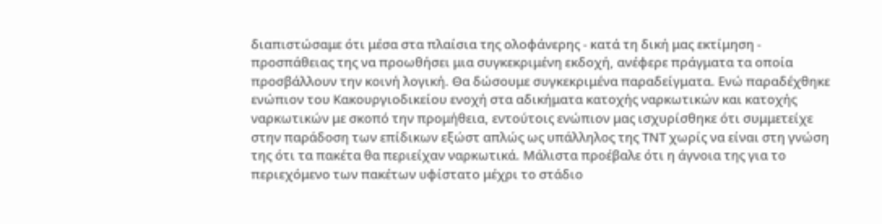διαπιστώσαμε ότι μέσα στα πλαίσια της ολοφάνερης - κατά τη δική μας εκτίμηση - προσπάθειας της να προωθήσει μια συγκεκριμένη εκδοχή, ανέφερε πράγματα τα οποία προσβάλλουν την κοινή λογική. Θα δώσουμε συγκεκριμένα παραδείγματα. Ενώ παραδέχθηκε ενώπιον του Κακουργιοδικείου ενοχή στα αδικήματα κατοχής ναρκωτικών και κατοχής ναρκωτικών με σκοπό την προμήθεια, εντούτοις ενώπιον μας ισχυρίσθηκε ότι συμμετείχε στην παράδοση των επίδικων εξώστ απλώς ως υπάλληλος της ΤΝΤ χωρίς να είναι στη γνώση της ότι τα πακέτα θα περιείχαν ναρκωτικά. Μάλιστα προέβαλε ότι η άγνοια της για το περιεχόμενο των πακέτων υφίστατο μέχρι το στάδιο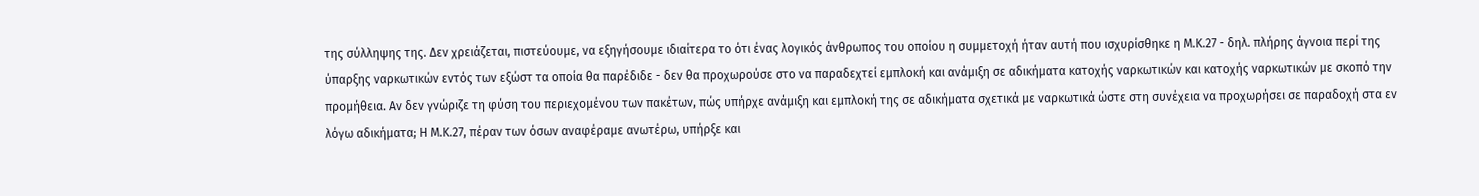της σύλληψης της. Δεν χρειάζεται, πιστεύουμε, να εξηγήσουμε ιδιαίτερα το ότι ένας λογικός άνθρωπος του οποίου η συμμετοχή ήταν αυτή που ισχυρίσθηκε η Μ.Κ.27 - δηλ. πλήρης άγνοια περί της ύπαρξης ναρκωτικών εντός των εξώστ τα οποία θα παρέδιδε - δεν θα προχωρούσε στο να παραδεχτεί εμπλοκή και ανάμιξη σε αδικήματα κατοχής ναρκωτικών και κατοχής ναρκωτικών με σκοπό την προμήθεια. Αν δεν γνώριζε τη φύση του περιεχομένου των πακέτων, πώς υπήρχε ανάμιξη και εμπλοκή της σε αδικήματα σχετικά με ναρκωτικά ώστε στη συνέχεια να προχωρήσει σε παραδοχή στα εν λόγω αδικήματα; Η Μ.Κ.27, πέραν των όσων αναφέραμε ανωτέρω, υπήρξε και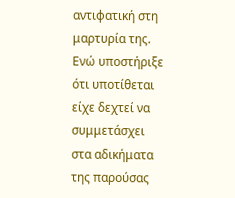αντιφατική στη μαρτυρία της. Ενώ υποστήριξε ότι υποτίθεται είχε δεχτεί να συμμετάσχει στα αδικήματα της παρούσας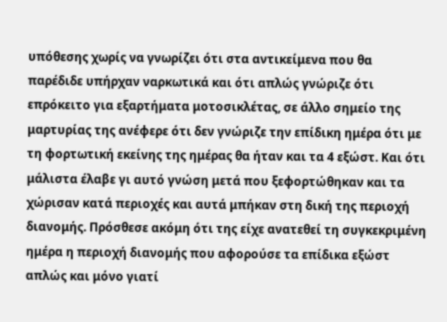υπόθεσης χωρίς να γνωρίζει ότι στα αντικείμενα που θα παρέδιδε υπήρχαν ναρκωτικά και ότι απλώς γνώριζε ότι επρόκειτο για εξαρτήματα μοτοσικλέτας, σε άλλο σημείο της μαρτυρίας της ανέφερε ότι δεν γνώριζε την επίδικη ημέρα ότι με τη φορτωτική εκείνης της ημέρας θα ήταν και τα 4 εξώστ. Και ότι μάλιστα έλαβε γι αυτό γνώση μετά που ξεφορτώθηκαν και τα χώρισαν κατά περιοχές και αυτά μπήκαν στη δική της περιοχή διανομής. Πρόσθεσε ακόμη ότι της είχε ανατεθεί τη συγκεκριμένη ημέρα η περιοχή διανομής που αφορούσε τα επίδικα εξώστ απλώς και μόνο γιατί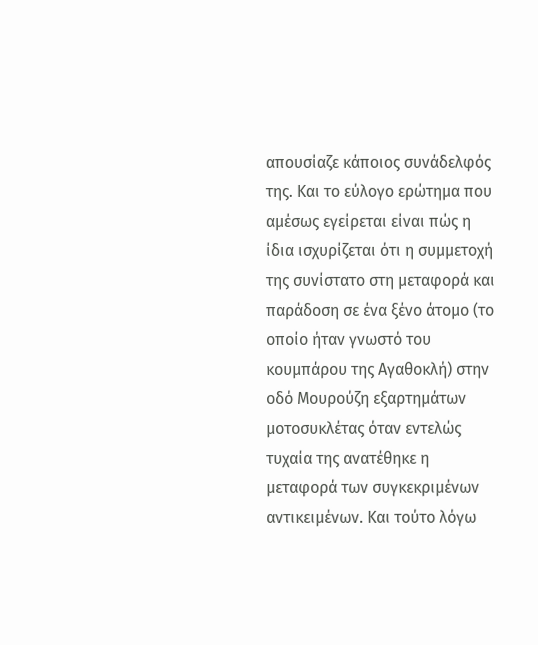απουσίαζε κάποιος συνάδελφός της. Και το εύλογο ερώτημα που αμέσως εγείρεται είναι πώς η ίδια ισχυρίζεται ότι η συμμετοχή της συνίστατο στη μεταφορά και παράδοση σε ένα ξένο άτομο (το οποίο ήταν γνωστό του κουμπάρου της Αγαθοκλή) στην οδό Μουρούζη εξαρτημάτων μοτοσυκλέτας όταν εντελώς τυχαία της ανατέθηκε η μεταφορά των συγκεκριμένων αντικειμένων. Και τούτο λόγω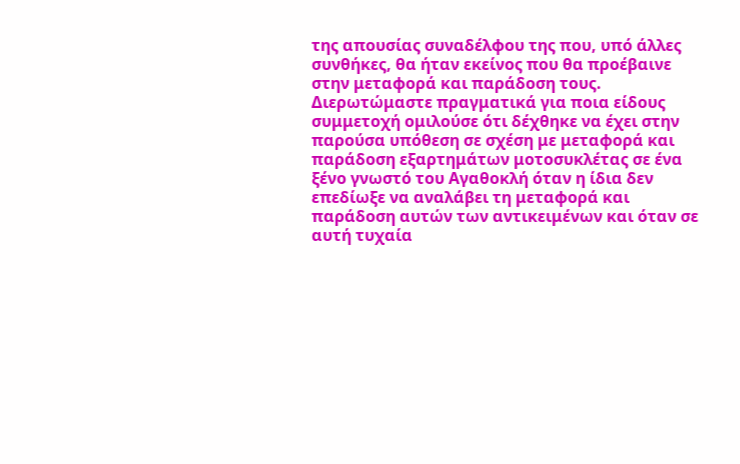της απουσίας συναδέλφου της που, υπό άλλες συνθήκες, θα ήταν εκείνος που θα προέβαινε στην μεταφορά και παράδοση τους. Διερωτώμαστε πραγματικά για ποια είδους συμμετοχή ομιλούσε ότι δέχθηκε να έχει στην παρούσα υπόθεση σε σχέση με μεταφορά και παράδοση εξαρτημάτων μοτοσυκλέτας σε ένα ξένο γνωστό του Αγαθοκλή όταν η ίδια δεν επεδίωξε να αναλάβει τη μεταφορά και παράδοση αυτών των αντικειμένων και όταν σε αυτή τυχαία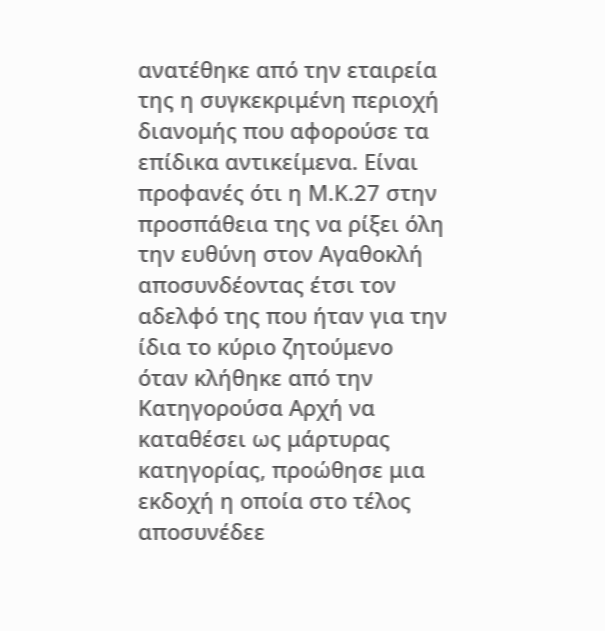ανατέθηκε από την εταιρεία της η συγκεκριμένη περιοχή διανομής που αφορούσε τα επίδικα αντικείμενα. Είναι προφανές ότι η Μ.Κ.27 στην προσπάθεια της να ρίξει όλη την ευθύνη στον Αγαθοκλή αποσυνδέοντας έτσι τον αδελφό της που ήταν για την ίδια το κύριο ζητούμενο όταν κλήθηκε από την Κατηγορούσα Αρχή να καταθέσει ως μάρτυρας κατηγορίας, προώθησε μια εκδοχή η οποία στο τέλος αποσυνέδεε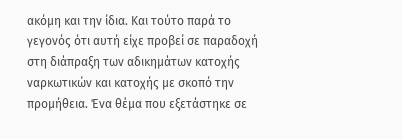ακόμη και την ίδια. Και τούτο παρά το γεγονός ότι αυτή είχε προβεί σε παραδοχή στη διάπραξη των αδικημάτων κατοχής ναρκωτικών και κατοχής με σκοπό την προμήθεια. Ένα θέμα που εξετάστηκε σε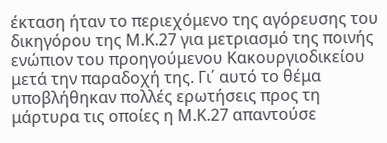έκταση ήταν το περιεχόμενο της αγόρευσης του δικηγόρου της Μ.Κ.27 για μετριασμό της ποινής ενώπιον του προηγούμενου Κακουργιοδικείου μετά την παραδοχή της. Γι΄ αυτό το θέμα υποβλήθηκαν πολλές ερωτήσεις προς τη μάρτυρα τις οποίες η Μ.Κ.27 απαντούσε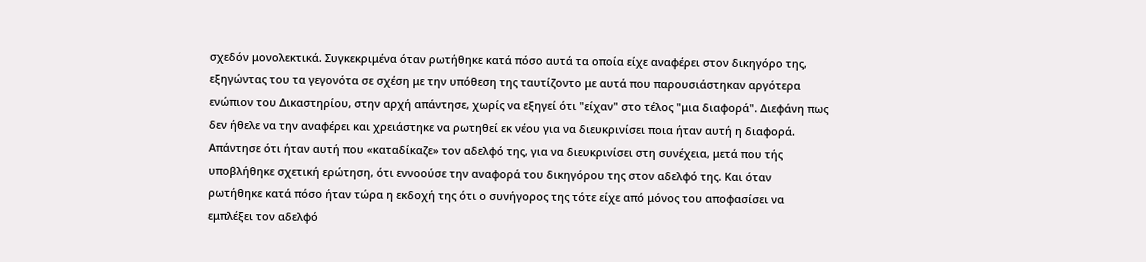σχεδόν μονολεκτικά. Συγκεκριμένα όταν ρωτήθηκε κατά πόσο αυτά τα οποία είχε αναφέρει στον δικηγόρο της, εξηγώντας του τα γεγονότα σε σχέση με την υπόθεση της ταυτίζοντο με αυτά που παρουσιάστηκαν αργότερα ενώπιον του Δικαστηρίου, στην αρχή απάντησε, χωρίς να εξηγεί ότι "είχαν" στο τέλος "μια διαφορά". Διεφάνη πως δεν ήθελε να την αναφέρει και χρειάστηκε να ρωτηθεί εκ νέου για να διευκρινίσει ποια ήταν αυτή η διαφορά. Απάντησε ότι ήταν αυτή που «καταδίκαζε» τον αδελφό της, για να διευκρινίσει στη συνέχεια, μετά που τής υποβλήθηκε σχετική ερώτηση, ότι εννοούσε την αναφορά του δικηγόρου της στον αδελφό της. Και όταν ρωτήθηκε κατά πόσο ήταν τώρα η εκδοχή της ότι ο συνήγορος της τότε είχε από μόνος του αποφασίσει να εμπλέξει τον αδελφό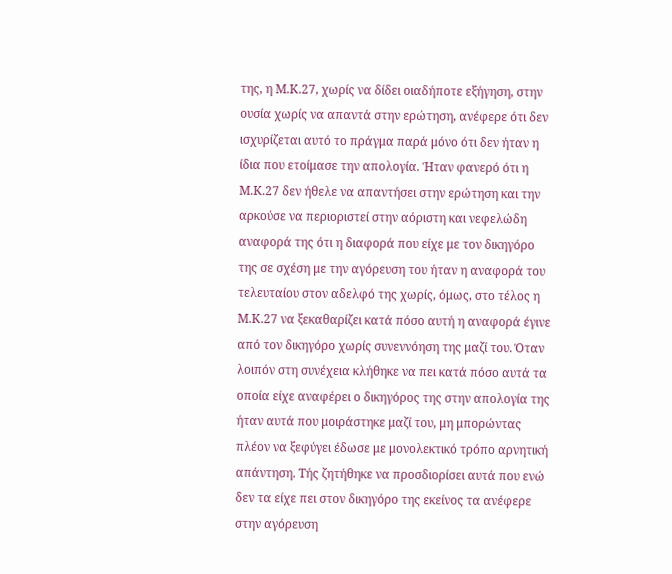της, η Μ.Κ.27, χωρίς να δίδει οιαδήποτε εξήγηση, στην ουσία χωρίς να απαντά στην ερώτηση, ανέφερε ότι δεν ισχυρίζεται αυτό το πράγμα παρά μόνο ότι δεν ήταν η ίδια που ετοίμασε την απολογία. Ήταν φανερό ότι η Μ.Κ.27 δεν ήθελε να απαντήσει στην ερώτηση και την αρκούσε να περιοριστεί στην αόριστη και νεφελώδη αναφορά της ότι η διαφορά που είχε με τον δικηγόρο της σε σχέση με την αγόρευση του ήταν η αναφορά του τελευταίου στον αδελφό της χωρίς, όμως, στο τέλος η Μ.Κ.27 να ξεκαθαρίζει κατά πόσο αυτή η αναφορά έγινε από τον δικηγόρο χωρίς συνεννόηση της μαζί του. Όταν λοιπόν στη συνέχεια κλήθηκε να πει κατά πόσο αυτά τα οποία είχε αναφέρει ο δικηγόρος της στην απολογία της ήταν αυτά που μοιράστηκε μαζί του, μη μπορώντας πλέον να ξεφύγει έδωσε με μονολεκτικό τρόπο αρνητική απάντηση. Τής ζητήθηκε να προσδιορίσει αυτά που ενώ δεν τα είχε πει στον δικηγόρο της εκείνος τα ανέφερε στην αγόρευση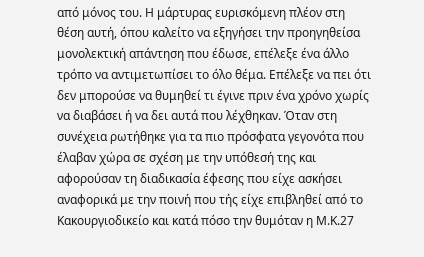από μόνος του. Η μάρτυρας ευρισκόμενη πλέον στη θέση αυτή, όπου καλείτο να εξηγήσει την προηγηθείσα μονολεκτική απάντηση που έδωσε, επέλεξε ένα άλλο τρόπο να αντιμετωπίσει το όλο θέμα. Επέλεξε να πει ότι δεν μπορούσε να θυμηθεί τι έγινε πριν ένα χρόνο χωρίς να διαβάσει ή να δει αυτά που λέχθηκαν. Όταν στη συνέχεια ρωτήθηκε για τα πιο πρόσφατα γεγονότα που έλαβαν χώρα σε σχέση με την υπόθεσή της και αφορούσαν τη διαδικασία έφεσης που είχε ασκήσει αναφορικά με την ποινή που τής είχε επιβληθεί από το Κακουργιοδικείο και κατά πόσο την θυμόταν η Μ.Κ.27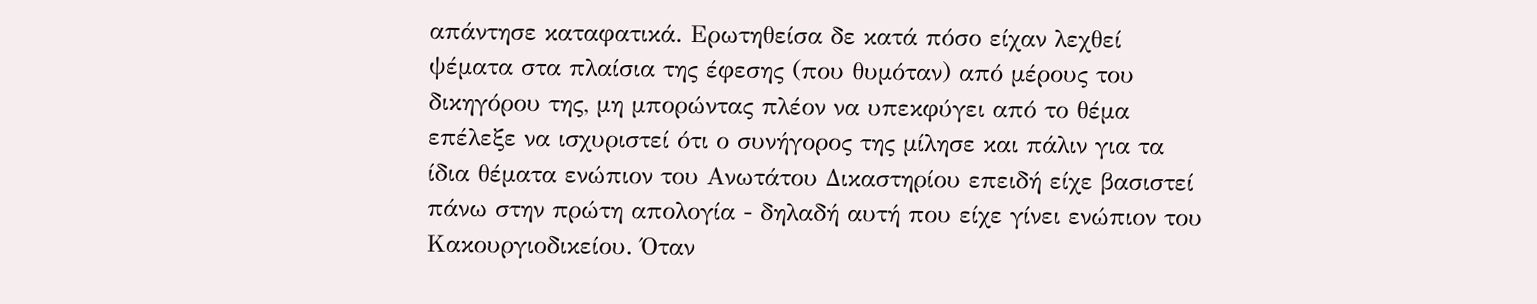απάντησε καταφατικά. Ερωτηθείσα δε κατά πόσο είχαν λεχθεί ψέματα στα πλαίσια της έφεσης (που θυμόταν) από μέρους του δικηγόρου της, μη μπορώντας πλέον να υπεκφύγει από το θέμα επέλεξε να ισχυριστεί ότι ο συνήγορος της μίλησε και πάλιν για τα ίδια θέματα ενώπιον του Ανωτάτου Δικαστηρίου επειδή είχε βασιστεί πάνω στην πρώτη απολογία - δηλαδή αυτή που είχε γίνει ενώπιον του Κακουργιοδικείου. Όταν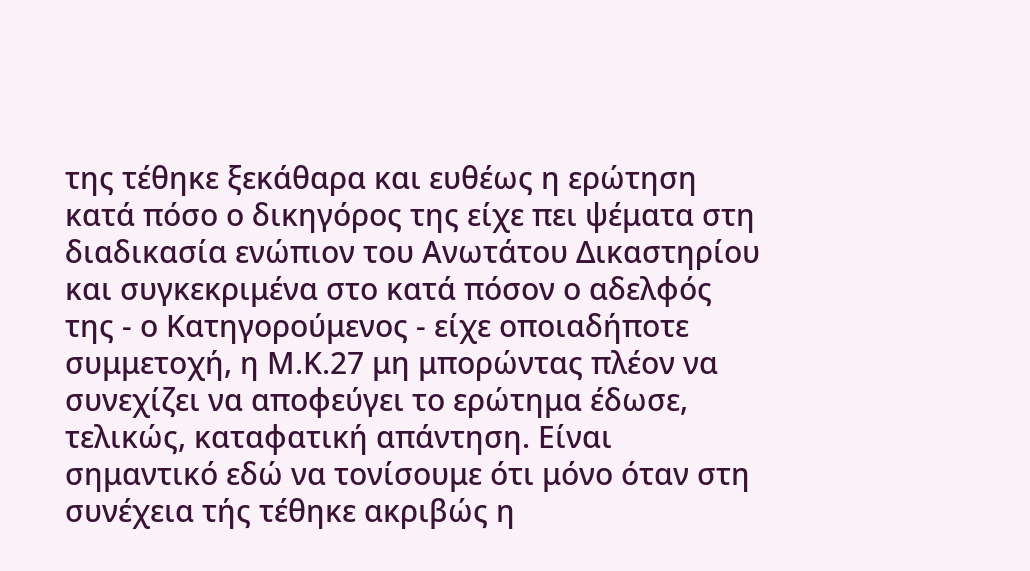της τέθηκε ξεκάθαρα και ευθέως η ερώτηση κατά πόσο ο δικηγόρος της είχε πει ψέματα στη διαδικασία ενώπιον του Ανωτάτου Δικαστηρίου και συγκεκριμένα στο κατά πόσον ο αδελφός της - ο Κατηγορούμενος - είχε οποιαδήποτε συμμετοχή, η Μ.Κ.27 μη μπορώντας πλέον να συνεχίζει να αποφεύγει το ερώτημα έδωσε, τελικώς, καταφατική απάντηση. Είναι σημαντικό εδώ να τονίσουμε ότι μόνο όταν στη συνέχεια τής τέθηκε ακριβώς η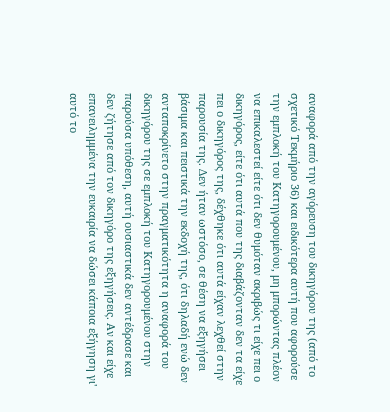αναφορά από την αγόρευση του δικηγόρου της (από το σχετικό Τεκμήριο 36) και ειδικότερα αυτή που αφορούσε την εμπλοκή του Κατηγορουμένου, μη μπορώντας πλέον να επικαλεστεί είτε ότι δεν θυμόταν ακριβώς τι είχε πει ο δικηγόρος, είτε ότι αυτά που της διαβάζονταν δεν τα είχε πει ο δικηγόρος της, δέχθηκε ότι αυτά είχαν λεχθεί στην παρουσία της. Δεν ήταν ωστόσο, σε θέση να εξηγήσει βάσιμα και πειστικά την εκδοχή της, ότι δηλαδή ενώ δεν ανταποκρίνετο στην πραγματικότητα η αναφορά του δικηγόρου της σε εμπλοκή του Κατηγορουμένου στην παρούσα υπόθεση, αυτή ουσιαστικά δεν αντέδρασε και δεν ζήτησε από τον δικηγόρο της εξηγήσεις. Αν και είχε επανειλημμένα την ευκαιρία να δώσει κάποια εξήγηση γι' αυτό το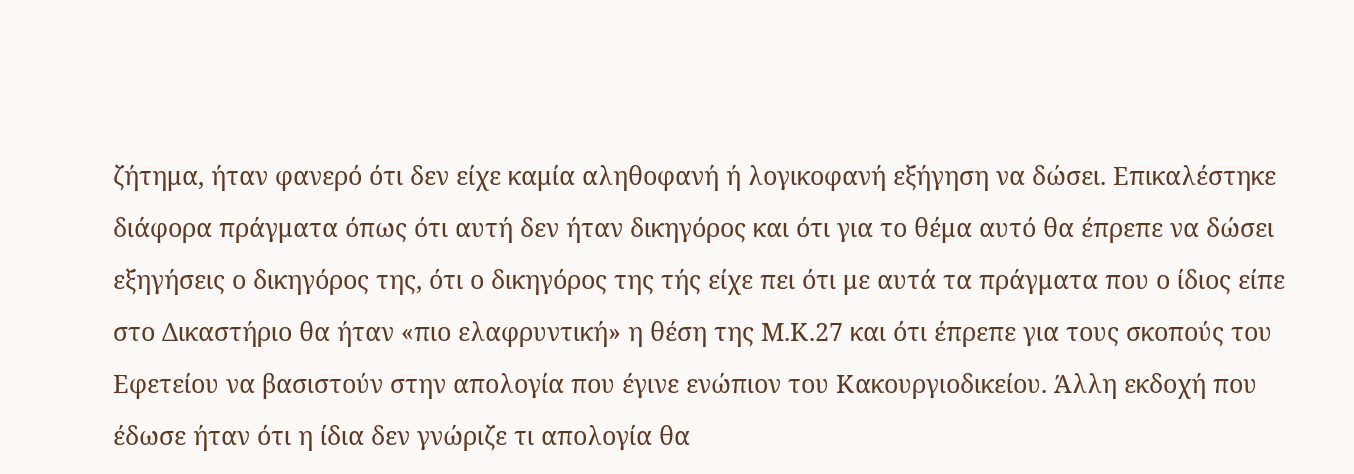ζήτημα, ήταν φανερό ότι δεν είχε καμία αληθοφανή ή λογικοφανή εξήγηση να δώσει. Επικαλέστηκε διάφορα πράγματα όπως ότι αυτή δεν ήταν δικηγόρος και ότι για το θέμα αυτό θα έπρεπε να δώσει εξηγήσεις ο δικηγόρος της, ότι ο δικηγόρος της τής είχε πει ότι με αυτά τα πράγματα που ο ίδιος είπε στο Δικαστήριο θα ήταν «πιο ελαφρυντική» η θέση της Μ.Κ.27 και ότι έπρεπε για τους σκοπούς του Εφετείου να βασιστούν στην απολογία που έγινε ενώπιον του Κακουργιοδικείου. Άλλη εκδοχή που έδωσε ήταν ότι η ίδια δεν γνώριζε τι απολογία θα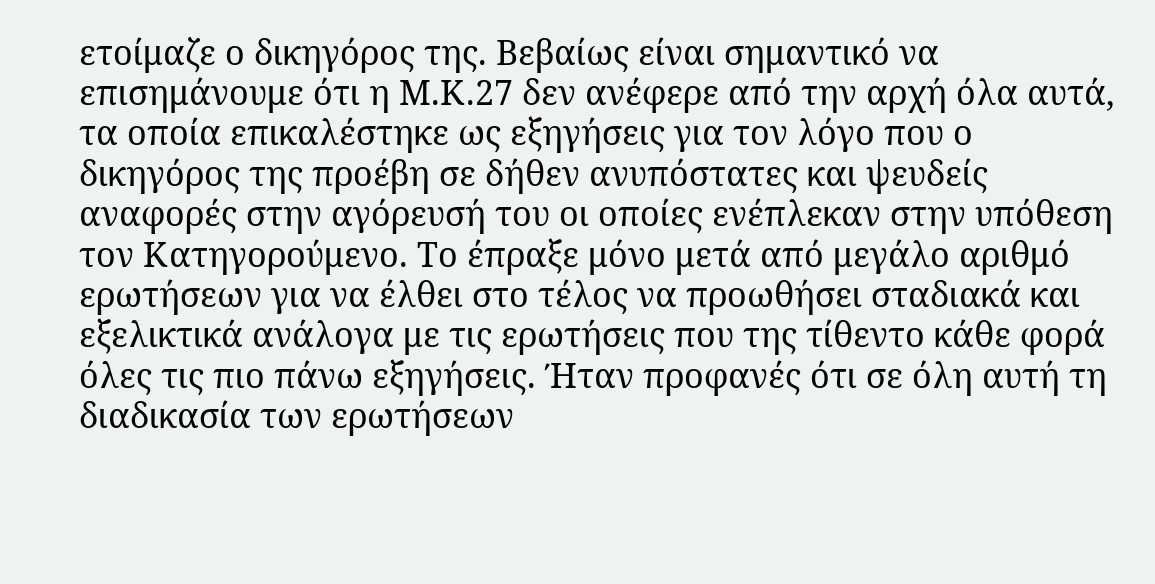ετοίμαζε ο δικηγόρος της. Βεβαίως είναι σημαντικό να επισημάνουμε ότι η Μ.Κ.27 δεν ανέφερε από την αρχή όλα αυτά, τα οποία επικαλέστηκε ως εξηγήσεις για τον λόγο που ο δικηγόρος της προέβη σε δήθεν ανυπόστατες και ψευδείς αναφορές στην αγόρευσή του οι οποίες ενέπλεκαν στην υπόθεση τον Κατηγορούμενο. Το έπραξε μόνο μετά από μεγάλο αριθμό ερωτήσεων για να έλθει στο τέλος να προωθήσει σταδιακά και εξελικτικά ανάλογα με τις ερωτήσεις που της τίθεντο κάθε φορά όλες τις πιο πάνω εξηγήσεις. Ήταν προφανές ότι σε όλη αυτή τη διαδικασία των ερωτήσεων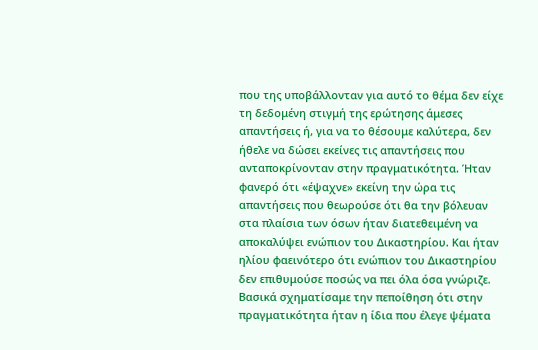που της υποβάλλονταν για αυτό το θέμα δεν είχε τη δεδομένη στιγμή της ερώτησης άμεσες απαντήσεις ή, για να το θέσουμε καλύτερα, δεν ήθελε να δώσει εκείνες τις απαντήσεις που ανταποκρίνονταν στην πραγματικότητα. Ήταν φανερό ότι «έψαχνε» εκείνη την ώρα τις απαντήσεις που θεωρούσε ότι θα την βόλευαν στα πλαίσια των όσων ήταν διατεθειμένη να αποκαλύψει ενώπιον του Δικαστηρίου. Και ήταν ηλίου φαεινότερο ότι ενώπιον του Δικαστηρίου δεν επιθυμούσε ποσώς να πει όλα όσα γνώριζε. Βασικά σχηματίσαμε την πεποίθηση ότι στην πραγματικότητα ήταν η ίδια που έλεγε ψέματα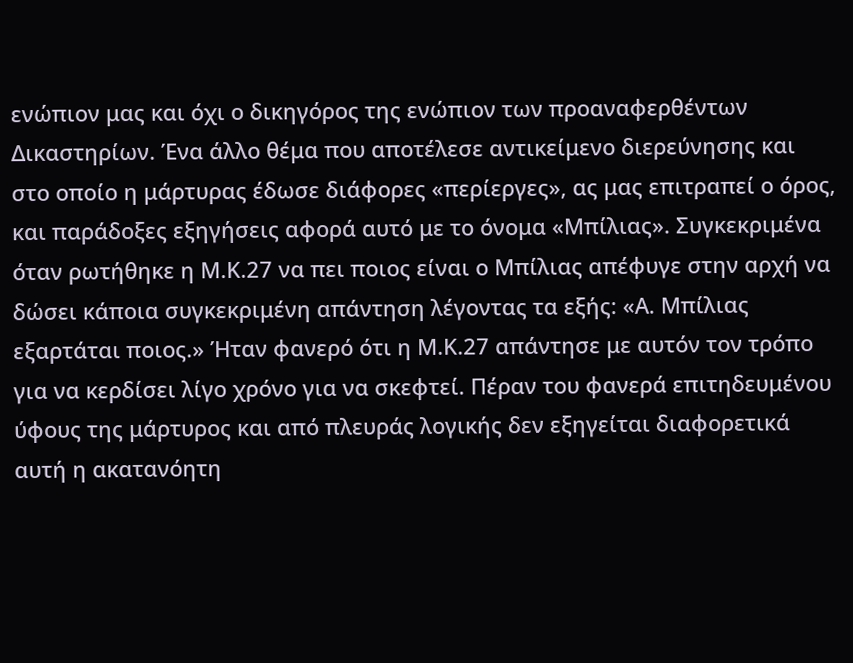ενώπιον μας και όχι ο δικηγόρος της ενώπιον των προαναφερθέντων Δικαστηρίων. Ένα άλλο θέμα που αποτέλεσε αντικείμενο διερεύνησης και στο οποίο η μάρτυρας έδωσε διάφορες «περίεργες», ας μας επιτραπεί ο όρος, και παράδοξες εξηγήσεις αφορά αυτό με το όνομα «Μπίλιας». Συγκεκριμένα όταν ρωτήθηκε η Μ.Κ.27 να πει ποιος είναι ο Μπίλιας απέφυγε στην αρχή να δώσει κάποια συγκεκριμένη απάντηση λέγοντας τα εξής: «Α. Μπίλιας εξαρτάται ποιος.» Ήταν φανερό ότι η Μ.Κ.27 απάντησε με αυτόν τον τρόπο για να κερδίσει λίγο χρόνο για να σκεφτεί. Πέραν του φανερά επιτηδευμένου ύφους της μάρτυρος και από πλευράς λογικής δεν εξηγείται διαφορετικά αυτή η ακατανόητη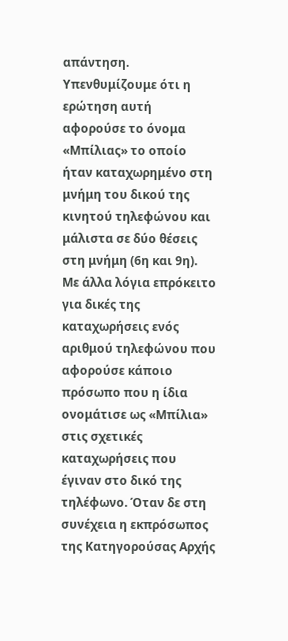απάντηση. Υπενθυμίζουμε ότι η ερώτηση αυτή αφορούσε το όνομα «Μπίλιας» το οποίο ήταν καταχωρημένο στη μνήμη του δικού της κινητού τηλεφώνου και μάλιστα σε δύο θέσεις στη μνήμη (6η και 9η). Με άλλα λόγια επρόκειτο για δικές της καταχωρήσεις ενός αριθμού τηλεφώνου που αφορούσε κάποιο πρόσωπο που η ίδια ονομάτισε ως «Μπίλια» στις σχετικές καταχωρήσεις που έγιναν στο δικό της τηλέφωνο. Όταν δε στη συνέχεια η εκπρόσωπος της Κατηγορούσας Αρχής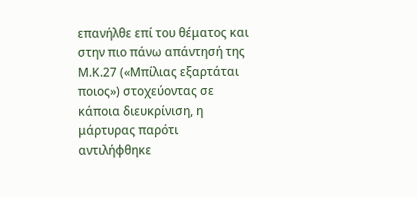επανήλθε επί του θέματος και στην πιο πάνω απάντησή της Μ.Κ.27 («Μπίλιας εξαρτάται ποιος») στοχεύοντας σε κάποια διευκρίνιση, η μάρτυρας παρότι αντιλήφθηκε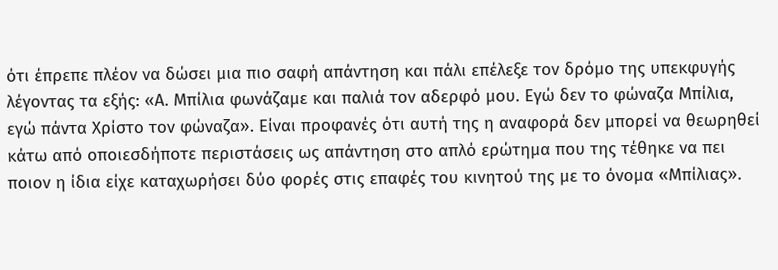ότι έπρεπε πλέον να δώσει μια πιο σαφή απάντηση και πάλι επέλεξε τον δρόμο της υπεκφυγής λέγοντας τα εξής: «Α. Μπίλια φωνάζαμε και παλιά τον αδερφό μου. Εγώ δεν το φώναζα Μπίλια, εγώ πάντα Χρίστο τον φώναζα». Είναι προφανές ότι αυτή της η αναφορά δεν μπορεί να θεωρηθεί κάτω από οποιεσδήποτε περιστάσεις ως απάντηση στο απλό ερώτημα που της τέθηκε να πει ποιον η ίδια είχε καταχωρήσει δύο φορές στις επαφές του κινητού της με το όνομα «Μπίλιας».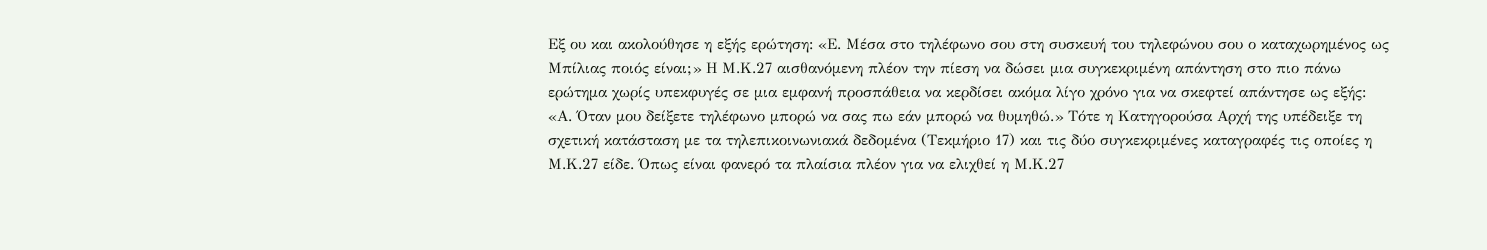Εξ ου και ακολούθησε η εξής ερώτηση: «Ε. Μέσα στο τηλέφωνο σου στη συσκευή του τηλεφώνου σου ο καταχωρημένος ως Μπίλιας ποιός είναι;» Η Μ.Κ.27 αισθανόμενη πλέον την πίεση να δώσει μια συγκεκριμένη απάντηση στο πιο πάνω ερώτημα χωρίς υπεκφυγές σε μια εμφανή προσπάθεια να κερδίσει ακόμα λίγο χρόνο για να σκεφτεί απάντησε ως εξής: «Α. Όταν μου δείξετε τηλέφωνο μπορώ να σας πω εάν μπορώ να θυμηθώ.» Τότε η Κατηγορούσα Αρχή της υπέδειξε τη σχετική κατάσταση με τα τηλεπικοινωνιακά δεδομένα (Τεκμήριο 17) και τις δύο συγκεκριμένες καταγραφές τις οποίες η Μ.Κ.27 είδε. Όπως είναι φανερό τα πλαίσια πλέον για να ελιχθεί η Μ.Κ.27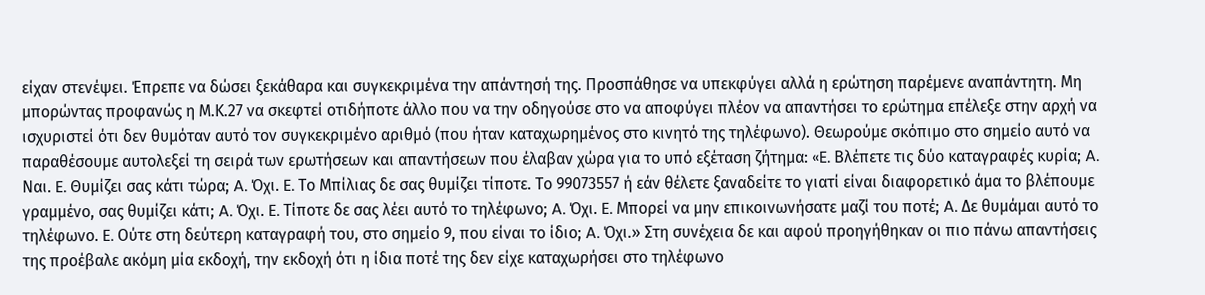είχαν στενέψει. Έπρεπε να δώσει ξεκάθαρα και συγκεκριμένα την απάντησή της. Προσπάθησε να υπεκφύγει αλλά η ερώτηση παρέμενε αναπάντητη. Μη μπορώντας προφανώς η Μ.Κ.27 να σκεφτεί οτιδήποτε άλλο που να την οδηγούσε στο να αποφύγει πλέον να απαντήσει το ερώτημα επέλεξε στην αρχή να ισχυριστεί ότι δεν θυμόταν αυτό τον συγκεκριμένο αριθμό (που ήταν καταχωρημένος στο κινητό της τηλέφωνο). Θεωρούμε σκόπιμο στο σημείο αυτό να παραθέσουμε αυτολεξεί τη σειρά των ερωτήσεων και απαντήσεων που έλαβαν χώρα για το υπό εξέταση ζήτημα: «E. Βλέπετε τις δύο καταγραφές κυρία; A. Ναι. E. Θυμίζει σας κάτι τώρα; A. Όχι. E. Το Μπίλιας δε σας θυμίζει τίποτε. Το 99073557 ή εάν θέλετε ξαναδείτε το γιατί είναι διαφορετικό άμα το βλέπουμε γραμμένο, σας θυμίζει κάτι; A. Όχι. E. Τίποτε δε σας λέει αυτό το τηλέφωνο; A. Όχι. E. Μπορεί να μην επικοινωνήσατε μαζί του ποτέ; A. Δε θυμάμαι αυτό το τηλέφωνο. E. Ούτε στη δεύτερη καταγραφή του, στο σημείο 9, που είναι το ίδιο; A. Όχι.» Στη συνέχεια δε και αφού προηγήθηκαν οι πιο πάνω απαντήσεις της προέβαλε ακόμη μία εκδοχή, την εκδοχή ότι η ίδια ποτέ της δεν είχε καταχωρήσει στο τηλέφωνο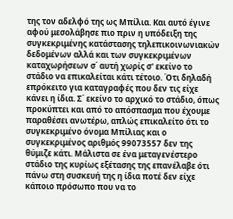της τον αδελφό της ως Μπίλια. Και αυτό έγινε αφού μεσολάβησε πιο πριν η υπόδειξη της συγκεκριμένης κατάστασης τηλεπικοινωνιακών δεδομένων αλλά και των συγκεκριμένων καταχωρήσεων σ΄ αυτή χωρίς σ' εκείνο το στάδιο να επικαλείται κάτι τέτοιο. Ότι δηλαδή επρόκειτο για καταγραφές που δεν τις είχε κάνει η ίδια. Σ΄ εκείνο το αρχικό το στάδιο, όπως προκύπτει και από το απόσπασμα που έχουμε παραθέσει ανωτέρω, απλώς επικαλείτο ότι το συγκεκριμένο όνομα Μπίλιας και ο συγκεκριμένος αριθμός 99073557 δεν της θύμιζε κάτι. Μάλιστα σε ένα μεταγενέστερο στάδιο της κυρίως εξέτασης της επανέλαβε ότι πάνω στη συσκευή της η ίδια ποτέ δεν είχε κάποιο πρόσωπο που να το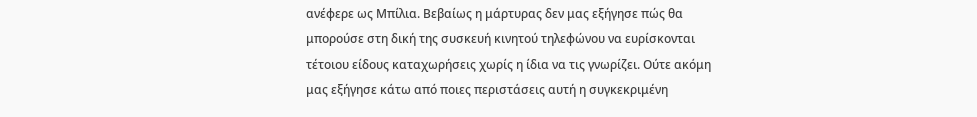ανέφερε ως Μπίλια. Βεβαίως η μάρτυρας δεν μας εξήγησε πώς θα μπορούσε στη δική της συσκευή κινητού τηλεφώνου να ευρίσκονται τέτοιου είδους καταχωρήσεις χωρίς η ίδια να τις γνωρίζει. Ούτε ακόμη μας εξήγησε κάτω από ποιες περιστάσεις αυτή η συγκεκριμένη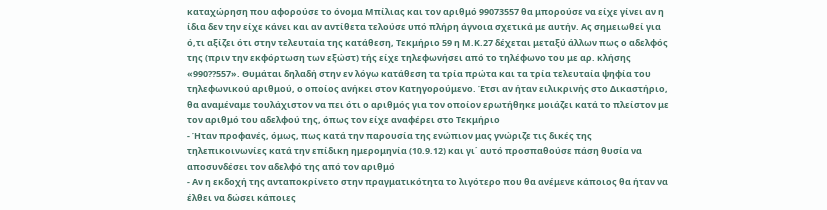καταχώρηση που αφορούσε το όνομα Μπίλιας και τον αριθμό 99073557 θα μπορούσε να είχε γίνει αν η ίδια δεν την είχε κάνει και αν αντίθετα τελούσε υπό πλήρη άγνοια σχετικά με αυτήν. Ας σημειωθεί για ό,τι αξίζει ότι στην τελευταία της κατάθεση, Τεκμήριο 59 η Μ.Κ.27 δέχεται μεταξύ άλλων πως ο αδελφός της (πριν την εκφόρτωση των εξώστ) τής είχε τηλεφωνήσει από το τηλέφωνο του με αρ. κλήσης «990??557». Θυμάται δηλαδή στην εν λόγω κατάθεση τα τρία πρώτα και τα τρία τελευταία ψηφία του τηλεφωνικού αριθμού, ο οποίος ανήκει στον Κατηγορούμενο. Έτσι αν ήταν ειλικρινής στο Δικαστήριο, θα αναμέναμε τουλάχιστον να πει ότι ο αριθμός για τον οποίον ερωτήθηκε μοιάζει κατά το πλείστον με τον αριθμό του αδελφού της, όπως τον είχε αναφέρει στο Τεκμήριο
- Ήταν προφανές, όμως, πως κατά την παρουσία της ενώπιον μας γνώριζε τις δικές της τηλεπικοινωνίες κατά την επίδικη ημερομηνία (10.9.12) και γι΄ αυτό προσπαθούσε πάση θυσία να αποσυνδέσει τον αδελφό της από τον αριθμό
- Αν η εκδοχή της ανταποκρίνετο στην πραγματικότητα το λιγότερο που θα ανέμενε κάποιος θα ήταν να έλθει να δώσει κάποιες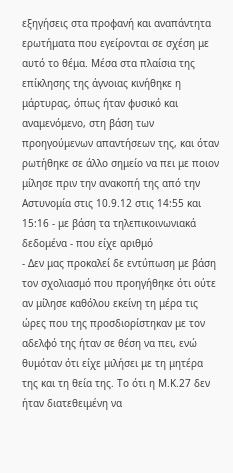εξηγήσεις στα προφανή και αναπάντητα ερωτήματα που εγείρονται σε σχέση με αυτό το θέμα. Μέσα στα πλαίσια της επίκλησης της άγνοιας κινήθηκε η μάρτυρας, όπως ήταν φυσικό και αναμενόμενο, στη βάση των προηγούμενων απαντήσεων της, και όταν ρωτήθηκε σε άλλο σημείο να πει με ποιον μίλησε πριν την ανακοπή της από την Αστυνομία στις 10.9.12 στις 14:55 και 15:16 - με βάση τα τηλεπικοινωνιακά δεδομένα - που είχε αριθμό
- Δεν μας προκαλεί δε εντύπωση με βάση τον σχολιασμό που προηγήθηκε ότι ούτε αν μίλησε καθόλου εκείνη τη μέρα τις ώρες που της προσδιορίστηκαν με τον αδελφό της ήταν σε θέση να πει, ενώ θυμόταν ότι είχε μιλήσει με τη μητέρα της και τη θεία της. Το ότι η Μ.Κ.27 δεν ήταν διατεθειμένη να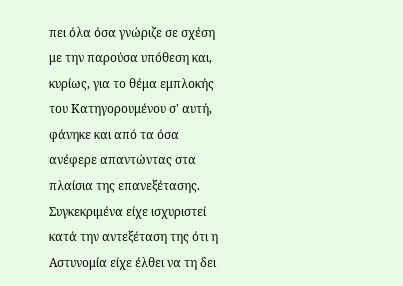πει όλα όσα γνώριζε σε σχέση με την παρούσα υπόθεση και, κυρίως, για το θέμα εμπλοκής του Κατηγορουμένου σ' αυτή, φάνηκε και από τα όσα ανέφερε απαντώντας στα πλαίσια της επανεξέτασης. Συγκεκριμένα είχε ισχυριστεί κατά την αντεξέταση της ότι η Αστυνομία είχε έλθει να τη δει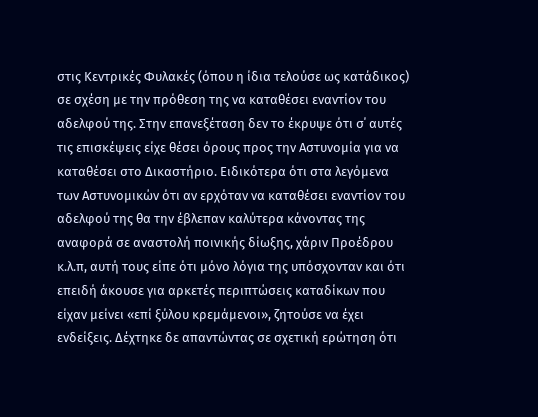στις Κεντρικές Φυλακές (όπου η ίδια τελούσε ως κατάδικος) σε σχέση με την πρόθεση της να καταθέσει εναντίον του αδελφού της. Στην επανεξέταση δεν το έκρυψε ότι σ΄ αυτές τις επισκέψεις είχε θέσει όρους προς την Αστυνομία για να καταθέσει στο Δικαστήριο. Ειδικότερα ότι στα λεγόμενα των Αστυνομικών ότι αν ερχόταν να καταθέσει εναντίον του αδελφού της θα την έβλεπαν καλύτερα κάνοντας της αναφορά σε αναστολή ποινικής δίωξης, χάριν Προέδρου κ.λ.π, αυτή τους είπε ότι μόνο λόγια της υπόσχονταν και ότι επειδή άκουσε για αρκετές περιπτώσεις καταδίκων που είχαν μείνει «επί ξύλου κρεμάμενοι», ζητούσε να έχει ενδείξεις. Δέχτηκε δε απαντώντας σε σχετική ερώτηση ότι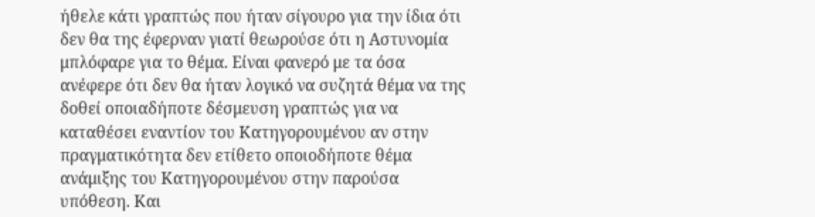ήθελε κάτι γραπτώς που ήταν σίγουρο για την ίδια ότι δεν θα της έφερναν γιατί θεωρούσε ότι η Αστυνομία μπλόφαρε για το θέμα. Είναι φανερό με τα όσα ανέφερε ότι δεν θα ήταν λογικό να συζητά θέμα να της δοθεί οποιαδήποτε δέσμευση γραπτώς για να καταθέσει εναντίον του Κατηγορουμένου αν στην πραγματικότητα δεν ετίθετο οποιοδήποτε θέμα ανάμιξης του Κατηγορουμένου στην παρούσα υπόθεση. Και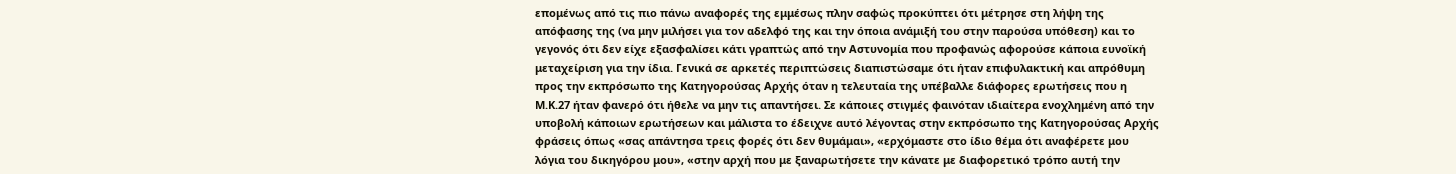επομένως από τις πιο πάνω αναφορές της εμμέσως πλην σαφώς προκύπτει ότι μέτρησε στη λήψη της απόφασης της (να μην μιλήσει για τον αδελφό της και την όποια ανάμιξή του στην παρούσα υπόθεση) και το γεγονός ότι δεν είχε εξασφαλίσει κάτι γραπτώς από την Αστυνομία που προφανώς αφορούσε κάποια ευνοϊκή μεταχείριση για την ίδια. Γενικά σε αρκετές περιπτώσεις διαπιστώσαμε ότι ήταν επιφυλακτική και απρόθυμη προς την εκπρόσωπο της Κατηγορούσας Αρχής όταν η τελευταία της υπέβαλλε διάφορες ερωτήσεις που η Μ.Κ.27 ήταν φανερό ότι ήθελε να μην τις απαντήσει. Σε κάποιες στιγμές φαινόταν ιδιαίτερα ενοχλημένη από την υποβολή κάποιων ερωτήσεων και μάλιστα το έδειχνε αυτό λέγοντας στην εκπρόσωπο της Κατηγορούσας Αρχής φράσεις όπως «σας απάντησα τρεις φορές ότι δεν θυμάμαι», «ερχόμαστε στο ίδιο θέμα ότι αναφέρετε μου λόγια του δικηγόρου μου», «στην αρχή που με ξαναρωτήσετε την κάνατε με διαφορετικό τρόπο αυτή την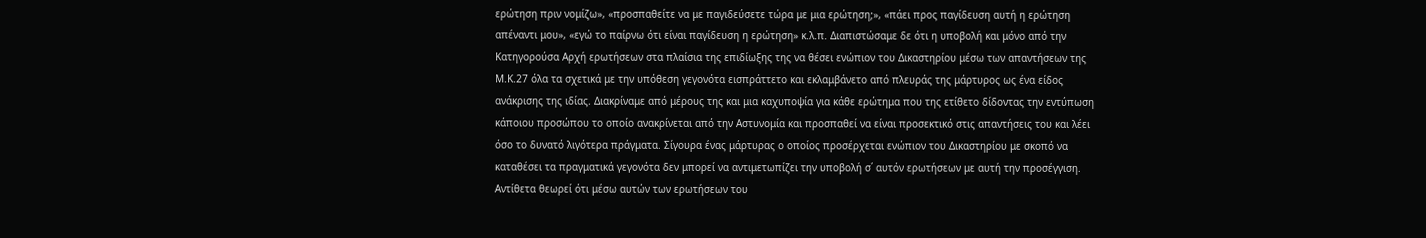ερώτηση πριν νομίζω», «προσπαθείτε να με παγιδεύσετε τώρα με μια ερώτηση;», «πάει προς παγίδευση αυτή η ερώτηση απέναντι μου», «εγώ το παίρνω ότι είναι παγίδευση η ερώτηση» κ.λ.π. Διαπιστώσαμε δε ότι η υποβολή και μόνο από την Κατηγορούσα Αρχή ερωτήσεων στα πλαίσια της επιδίωξης της να θέσει ενώπιον του Δικαστηρίου μέσω των απαντήσεων της Μ.Κ.27 όλα τα σχετικά με την υπόθεση γεγονότα εισπράττετο και εκλαμβάνετο από πλευράς της μάρτυρος ως ένα είδος ανάκρισης της ιδίας. Διακρίναμε από μέρους της και μια καχυποψία για κάθε ερώτημα που της ετίθετο δίδοντας την εντύπωση κάποιου προσώπου το οποίο ανακρίνεται από την Αστυνομία και προσπαθεί να είναι προσεκτικό στις απαντήσεις του και λέει όσο το δυνατό λιγότερα πράγματα. Σίγουρα ένας μάρτυρας ο οποίος προσέρχεται ενώπιον του Δικαστηρίου με σκοπό να καταθέσει τα πραγματικά γεγονότα δεν μπορεί να αντιμετωπίζει την υποβολή σ΄ αυτόν ερωτήσεων με αυτή την προσέγγιση. Αντίθετα θεωρεί ότι μέσω αυτών των ερωτήσεων του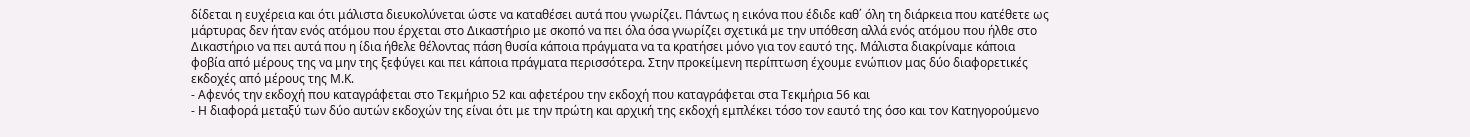δίδεται η ευχέρεια και ότι μάλιστα διευκολύνεται ώστε να καταθέσει αυτά που γνωρίζει. Πάντως η εικόνα που έδιδε καθ΄ όλη τη διάρκεια που κατέθετε ως μάρτυρας δεν ήταν ενός ατόμου που έρχεται στο Δικαστήριο με σκοπό να πει όλα όσα γνωρίζει σχετικά με την υπόθεση αλλά ενός ατόμου που ήλθε στο Δικαστήριο να πει αυτά που η ίδια ήθελε θέλοντας πάση θυσία κάποια πράγματα να τα κρατήσει μόνο για τον εαυτό της. Μάλιστα διακρίναμε κάποια φοβία από μέρους της να μην της ξεφύγει και πει κάποια πράγματα περισσότερα. Στην προκείμενη περίπτωση έχουμε ενώπιον μας δύο διαφορετικές εκδοχές από μέρους της Μ.Κ.
- Αφενός την εκδοχή που καταγράφεται στο Τεκμήριο 52 και αφετέρου την εκδοχή που καταγράφεται στα Τεκμήρια 56 και
- Η διαφορά μεταξύ των δύο αυτών εκδοχών της είναι ότι με την πρώτη και αρχική της εκδοχή εμπλέκει τόσο τον εαυτό της όσο και τον Κατηγορούμενο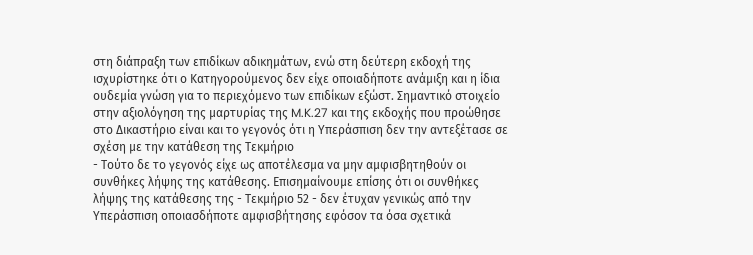στη διάπραξη των επιδίκων αδικημάτων, ενώ στη δεύτερη εκδοχή της ισχυρίστηκε ότι ο Κατηγορούμενος δεν είχε οποιαδήποτε ανάμιξη και η ίδια ουδεμία γνώση για το περιεχόμενο των επιδίκων εξώστ. Σημαντικό στοιχείο στην αξιολόγηση της μαρτυρίας της M.K.27 και της εκδοχής που προώθησε στο Δικαστήριο είναι και το γεγονός ότι η Υπεράσπιση δεν την αντεξέτασε σε σχέση με την κατάθεση της Τεκμήριο
- Τούτο δε το γεγονός είχε ως αποτέλεσμα να μην αμφισβητηθούν οι συνθήκες λήψης της κατάθεσης. Επισημαίνουμε επίσης ότι οι συνθήκες λήψης της κατάθεσης της - Τεκμήριο 52 - δεν έτυχαν γενικώς από την Υπεράσπιση οποιασδήποτε αμφισβήτησης εφόσον τα όσα σχετικά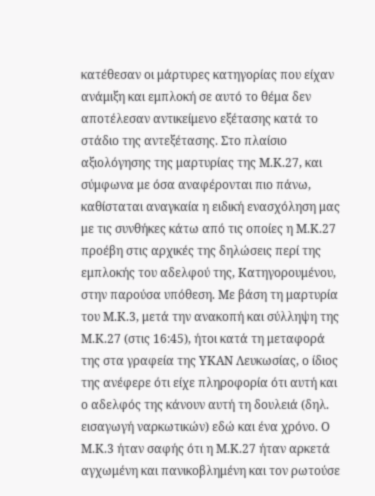κατέθεσαν οι μάρτυρες κατηγορίας που είχαν ανάμιξη και εμπλοκή σε αυτό το θέμα δεν αποτέλεσαν αντικείμενο εξέτασης κατά το στάδιο της αντεξέτασης. Στο πλαίσιο αξιολόγησης της μαρτυρίας της Μ.Κ.27, και σύμφωνα με όσα αναφέρονται πιο πάνω, καθίσταται αναγκαία η ειδική ενασχόληση μας με τις συνθήκες κάτω από τις οποίες η Μ.Κ.27 προέβη στις αρχικές της δηλώσεις περί της εμπλοκής του αδελφού της, Κατηγορουμένου, στην παρούσα υπόθεση. Με βάση τη μαρτυρία του Μ.Κ.3, μετά την ανακοπή και σύλληψη της Μ.Κ.27 (στις 16:45), ήτοι κατά τη μεταφορά της στα γραφεία της ΥΚΑΝ Λευκωσίας, ο ίδιος της ανέφερε ότι είχε πληροφορία ότι αυτή και ο αδελφός της κάνουν αυτή τη δουλειά (δηλ. εισαγωγή ναρκωτικών) εδώ και ένα χρόνο. Ο Μ.Κ.3 ήταν σαφής ότι η Μ.Κ.27 ήταν αρκετά αγχωμένη και πανικοβλημένη και τον ρωτούσε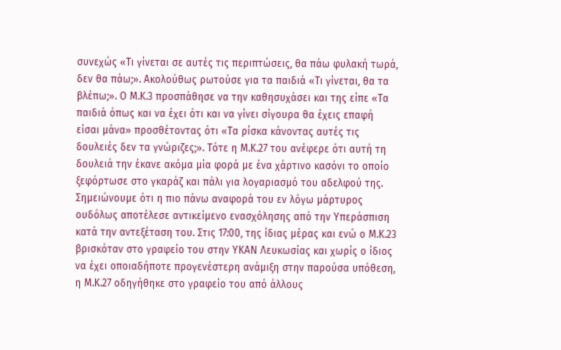συνεχώς «Τι γίνεται σε αυτές τις περιπτώσεις, θα πάω φυλακή τωρά, δεν θα πάω;». Ακολούθως ρωτούσε για τα παιδιά «Τι γίνεται, θα τα βλέπω;». Ο Μ.Κ.3 προσπάθησε να την καθησυχάσει και της είπε «Τα παιδιά όπως και να έχει ότι και να γίνει σίγουρα θα έχεις επαφή είσαι μάνα» προσθέτοντας ότι «Τα ρίσκα κάνοντας αυτές τις δουλειές δεν τα γνώριζες;». Τότε η Μ.Κ.27 του ανέφερε ότι αυτή τη δουλειά την έκανε ακόμα μία φορά με ένα χάρτινο κασόνι το οποίο ξεφόρτωσε στο γκαράζ και πάλι για λογαριασμό του αδελφού της. Σημειώνουμε ότι η πιο πάνω αναφορά του εν λόγω μάρτυρος ουδόλως αποτέλεσε αντικείμενο ενασχόλησης από την Υπεράσπιση κατά την αντεξέταση του. Στις 17:00, της ίδιας μέρας και ενώ ο Μ.Κ.23 βρισκόταν στο γραφείο του στην ΥΚΑΝ Λευκωσίας και χωρίς ο ίδιος να έχει οποιαδήποτε προγενέστερη ανάμιξη στην παρούσα υπόθεση, η Μ.Κ.27 οδηγήθηκε στο γραφείο του από άλλους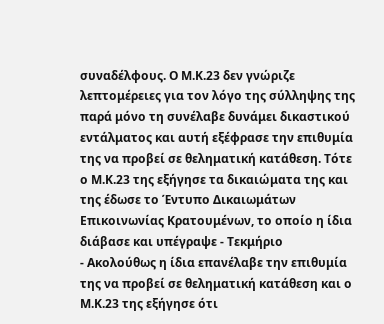συναδέλφους. Ο Μ.Κ.23 δεν γνώριζε λεπτομέρειες για τον λόγο της σύλληψης της παρά μόνο τη συνέλαβε δυνάμει δικαστικού εντάλματος και αυτή εξέφρασε την επιθυμία της να προβεί σε θεληματική κατάθεση. Τότε ο Μ.Κ.23 της εξήγησε τα δικαιώματα της και της έδωσε το Έντυπο Δικαιωμάτων Επικοινωνίας Κρατουμένων, το οποίο η ίδια διάβασε και υπέγραψε - Τεκμήριο
- Ακολούθως η ίδια επανέλαβε την επιθυμία της να προβεί σε θεληματική κατάθεση και ο Μ.Κ.23 της εξήγησε ότι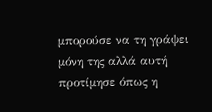μπορούσε να τη γράψει μόνη της αλλά αυτή προτίμησε όπως η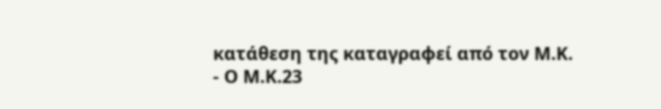κατάθεση της καταγραφεί από τον Μ.Κ.
- Ο Μ.Κ.23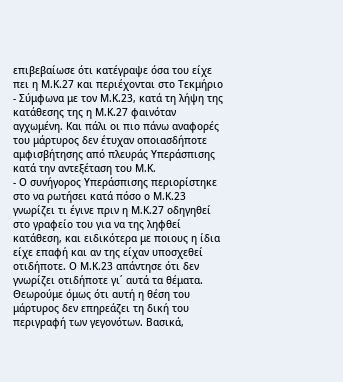επιβεβαίωσε ότι κατέγραψε όσα του είχε πει η Μ.Κ.27 και περιέχονται στο Τεκμήριο
- Σύμφωνα με τον Μ.Κ.23, κατά τη λήψη της κατάθεσης της η Μ.Κ.27 φαινόταν αγχωμένη. Και πάλι οι πιο πάνω αναφορές του μάρτυρος δεν έτυχαν οποιασδήποτε αμφισβήτησης από πλευράς Υπεράσπισης κατά την αντεξέταση του Μ.Κ.
- Ο συνήγορος Υπεράσπισης περιορίστηκε στο να ρωτήσει κατά πόσο ο Μ.Κ.23 γνωρίζει τι έγινε πριν η Μ.Κ.27 οδηγηθεί στο γραφείο του για να της ληφθεί κατάθεση, και ειδικότερα με ποιους η ίδια είχε επαφή και αν της είχαν υποσχεθεί οτιδήποτε. Ο Μ.Κ.23 απάντησε ότι δεν γνωρίζει οτιδήποτε γι΄ αυτά τα θέματα. Θεωρούμε όμως ότι αυτή η θέση του μάρτυρος δεν επηρεάζει τη δική του περιγραφή των γεγονότων. Βασικά,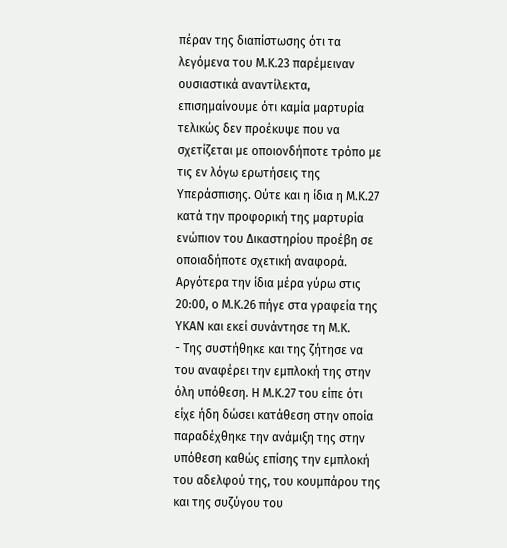πέραν της διαπίστωσης ότι τα λεγόμενα του Μ.Κ.23 παρέμειναν ουσιαστικά αναντίλεκτα, επισημαίνουμε ότι καμία μαρτυρία τελικώς δεν προέκυψε που να σχετίζεται με οποιονδήποτε τρόπο με τις εν λόγω ερωτήσεις της Υπεράσπισης. Ούτε και η ίδια η Μ.Κ.27 κατά την προφορική της μαρτυρία ενώπιον του Δικαστηρίου προέβη σε οποιαδήποτε σχετική αναφορά. Αργότερα την ίδια μέρα γύρω στις 20:00, ο Μ.Κ.26 πήγε στα γραφεία της ΥΚΑΝ και εκεί συνάντησε τη Μ.Κ.
- Της συστήθηκε και της ζήτησε να του αναφέρει την εμπλοκή της στην όλη υπόθεση. Η Μ.Κ.27 του είπε ότι είχε ήδη δώσει κατάθεση στην οποία παραδέχθηκε την ανάμιξη της στην υπόθεση καθώς επίσης την εμπλοκή του αδελφού της, του κουμπάρου της και της συζύγου του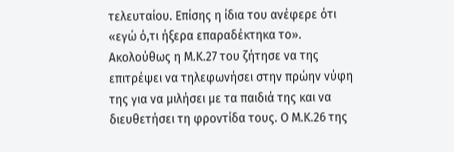τελευταίου. Επίσης η ίδια του ανέφερε ότι «εγώ ό,τι ήξερα επαραδέκτηκα το». Ακολούθως η Μ.Κ.27 του ζήτησε να της επιτρέψει να τηλεφωνήσει στην πρώην νύφη της για να μιλήσει με τα παιδιά της και να διευθετήσει τη φροντίδα τους. Ο Μ.Κ.26 της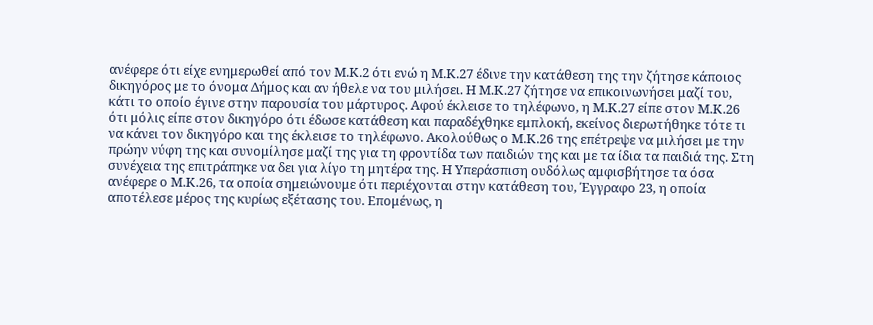ανέφερε ότι είχε ενημερωθεί από τον Μ.Κ.2 ότι ενώ η Μ.Κ.27 έδινε την κατάθεση της την ζήτησε κάποιος δικηγόρος με το όνομα Δήμος και αν ήθελε να του μιλήσει. Η Μ.Κ.27 ζήτησε να επικοινωνήσει μαζί του, κάτι το οποίο έγινε στην παρουσία του μάρτυρος. Αφού έκλεισε το τηλέφωνο, η Μ.Κ.27 είπε στον Μ.Κ.26 ότι μόλις είπε στον δικηγόρο ότι έδωσε κατάθεση και παραδέχθηκε εμπλοκή, εκείνος διερωτήθηκε τότε τι να κάνει τον δικηγόρο και της έκλεισε το τηλέφωνο. Ακολούθως ο Μ.Κ.26 της επέτρεψε να μιλήσει με την πρώην νύφη της και συνομίλησε μαζί της για τη φροντίδα των παιδιών της και με τα ίδια τα παιδιά της. Στη συνέχεια της επιτράπηκε να δει για λίγο τη μητέρα της. Η Υπεράσπιση ουδόλως αμφισβήτησε τα όσα ανέφερε ο Μ.Κ.26, τα οποία σημειώνουμε ότι περιέχονται στην κατάθεση του, Έγγραφο 23, η οποία αποτέλεσε μέρος της κυρίως εξέτασης του. Επομένως, η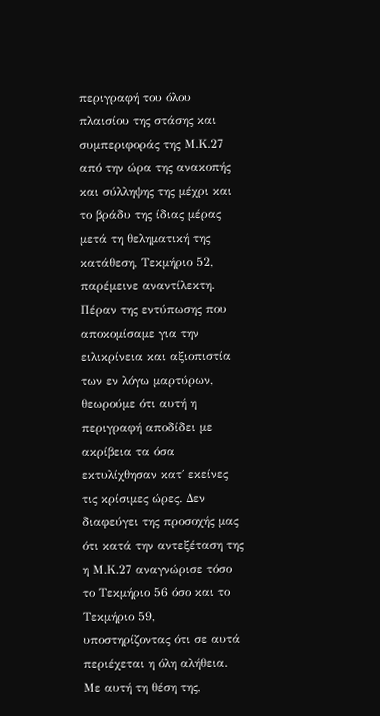περιγραφή του όλου πλαισίου της στάσης και συμπεριφοράς της Μ.Κ.27 από την ώρα της ανακοπής και σύλληψης της μέχρι και το βράδυ της ίδιας μέρας μετά τη θεληματική της κατάθεση, Τεκμήριο 52, παρέμεινε αναντίλεκτη. Πέραν της εντύπωσης που αποκομίσαμε για την ειλικρίνεια και αξιοπιστία των εν λόγω μαρτύρων, θεωρούμε ότι αυτή η περιγραφή αποδίδει με ακρίβεια τα όσα εκτυλίχθησαν κατ΄ εκείνες τις κρίσιμες ώρες. Δεν διαφεύγει της προσοχής μας ότι κατά την αντεξέταση της η Μ.Κ.27 αναγνώρισε τόσο το Τεκμήριο 56 όσο και το Τεκμήριο 59, υποστηρίζοντας ότι σε αυτά περιέχεται η όλη αλήθεια. Με αυτή τη θέση της,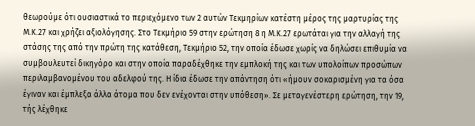θεωρούμε ότι ουσιαστικά το περιεχόμενο των 2 αυτών Τεκμηρίων κατέστη μέρος της μαρτυρίας της Μ.Κ.27 και χρήζει αξιολόγησης. Στο Τεκμήριο 59 στην ερώτηση 8 η Μ.Κ.27 ερωτάται για την αλλαγή της στάσης της από την πρώτη της κατάθεση, Τεκμήριο 52, την οποία έδωσε χωρίς να δηλώσει επιθυμία να συμβουλευτεί δικηγόρο και στην οποία παραδέχθηκε την εμπλοκή της και των υπολοίπων προσώπων περιλαμβανομένου του αδελφού της. Η ίδια έδωσε την απάντηση ότι «ήμουν σοκαρισμένη για τα όσα έγιναν και έμπλεξα άλλα άτομα που δεν ενέχονται στην υπόθεση». Σε μεταγενέστερη ερώτηση, την 19, τής λέχθηκε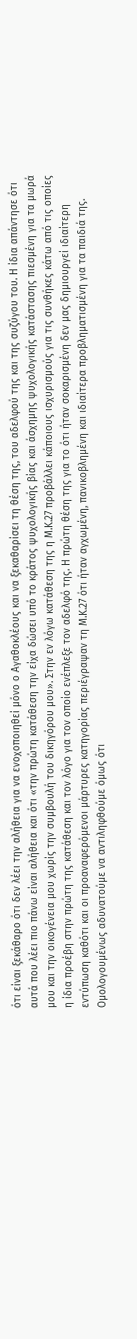ότι είναι ξεκάθαρο ότι δεν λέει την αλήθεια για να ενοχοποιηθεί μόνο ο Αγαθοκλέους και να ξεκαθαρίσει τη θέση της, του αδελφού της και της συζύγου του. Η ίδια απάντησε ότι αυτά που λέει πιο πάνω είναι αλήθεια και ότι «την πρώτη κατάθεση την είχα δώσει υπό το κράτος ψυχολογικής βίας και άσχημης ψυχολογικής κατάστασης πιεσμένη για τα μωρά μου και την οικογένεια μου χωρίς την συμβουλή του δικηγόρου μου». Στην εν λόγω κατάθεση της η Μ.Κ.27 προβάλλει κάποιους ισχυρισμούς για τις συνθήκες κάτω από τις οποίες η ίδια προέβη στην πρώτη της κατάθεση και τον λόγο για τον οποίο ενέπλεξε τον αδελφό της. Η πρώτη θέση της για το ότι ήταν σοκαρισμένη δεν μας δημιουργεί ιδιαίτερη εντύπωση καθότι και οι προαναφερόμενοι μάρτυρες κατηγορίας περιέγραψαν τη Μ.Κ.27 ότι ήταν αγχωμένη, πανικοβλημένη και ιδιαίτερα προβληματισμένη για τα παιδιά της. Ομολογουμένως αδυνατούμε να αντιληφθούμε όμως ότι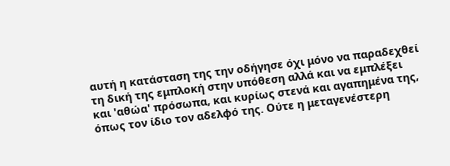αυτή η κατάσταση της την οδήγησε όχι μόνο να παραδεχθεί τη δική της εμπλοκή στην υπόθεση αλλά και να εμπλέξει και 'αθώα' πρόσωπα, και κυρίως στενά και αγαπημένα της, όπως τον ίδιο τον αδελφό της. Ούτε η μεταγενέστερη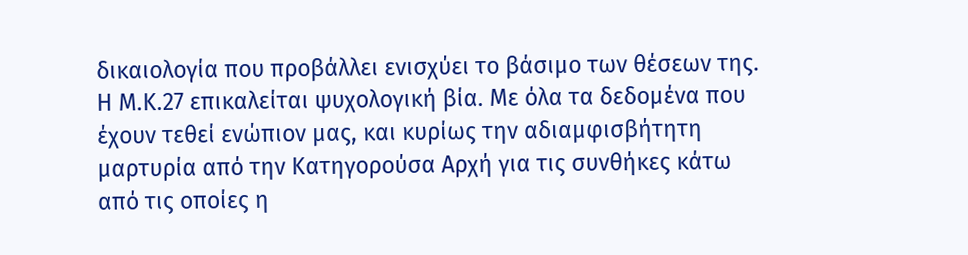δικαιολογία που προβάλλει ενισχύει το βάσιμο των θέσεων της. Η Μ.Κ.27 επικαλείται ψυχολογική βία. Με όλα τα δεδομένα που έχουν τεθεί ενώπιον μας, και κυρίως την αδιαμφισβήτητη μαρτυρία από την Κατηγορούσα Αρχή για τις συνθήκες κάτω από τις οποίες η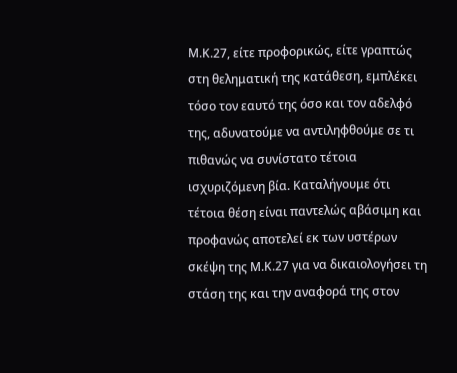Μ.Κ.27, είτε προφορικώς, είτε γραπτώς στη θεληματική της κατάθεση, εμπλέκει τόσο τον εαυτό της όσο και τον αδελφό της, αδυνατούμε να αντιληφθούμε σε τι πιθανώς να συνίστατο τέτοια ισχυριζόμενη βία. Καταλήγουμε ότι τέτοια θέση είναι παντελώς αβάσιμη και προφανώς αποτελεί εκ των υστέρων σκέψη της Μ.Κ.27 για να δικαιολογήσει τη στάση της και την αναφορά της στον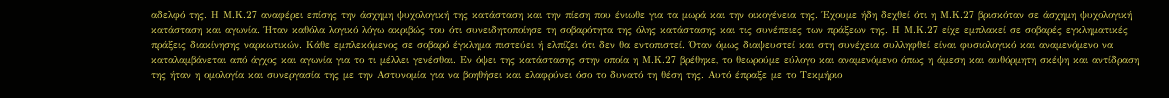αδελφό της. Η Μ.Κ.27 αναφέρει επίσης την άσχημη ψυχολογική της κατάσταση και την πίεση που ένιωθε για τα μωρά και την οικογένεια της. Έχουμε ήδη δεχθεί ότι η Μ.Κ.27 βρισκόταν σε άσχημη ψυχολογική κατάσταση και αγωνία. Ήταν καθόλα λογικό λόγω ακριβώς του ότι συνειδητοποίησε τη σοβαρότητα της όλης κατάστασης και τις συνέπειες των πράξεων της. Η Μ.Κ.27 είχε εμπλακεί σε σοβαρές εγκληματικές πράξεις διακίνησης ναρκωτικών. Κάθε εμπλεκόμενος σε σοβαρό έγκλημα πιστεύει ή ελπίζει ότι δεν θα εντοπιστεί. Όταν όμως διαψευστεί και στη συνέχεια συλληφθεί είναι φυσιολογικό και αναμενόμενο να καταλαμβάνεται από άγχος και αγωνία για το τι μέλλει γενέσθαι. Εν όψει της κατάστασης στην οποία η Μ.Κ.27 βρέθηκε, το θεωρούμε εύλογο και αναμενόμενο όπως η άμεση και αυθόρμητη σκέψη και αντίδραση της ήταν η ομολογία και συνεργασία της με την Αστυνομία για να βοηθήσει και ελαφρύνει όσο το δυνατό τη θέση της. Αυτό έπραξε με το Τεκμήριο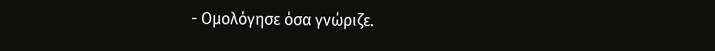- Ομολόγησε όσα γνώριζε.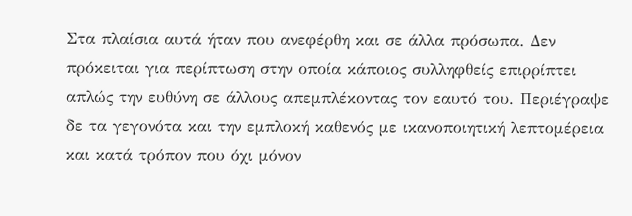Στα πλαίσια αυτά ήταν που ανεφέρθη και σε άλλα πρόσωπα. Δεν πρόκειται για περίπτωση στην οποία κάποιος συλληφθείς επιρρίπτει απλώς την ευθύνη σε άλλους απεμπλέκοντας τον εαυτό του. Περιέγραψε δε τα γεγονότα και την εμπλοκή καθενός με ικανοποιητική λεπτομέρεια και κατά τρόπον που όχι μόνον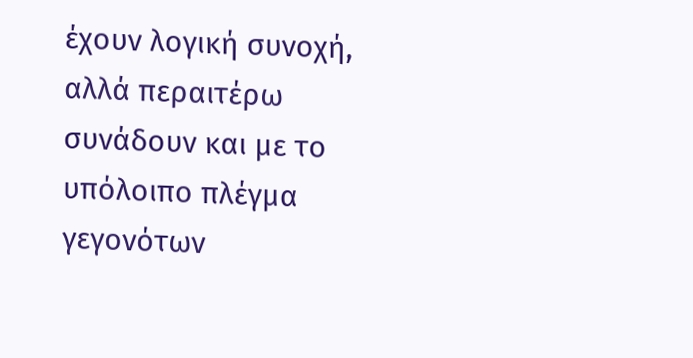έχουν λογική συνοχή, αλλά περαιτέρω συνάδουν και με το υπόλοιπο πλέγμα γεγονότων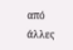από άλλες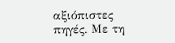αξιόπιστες πηγές. Με τη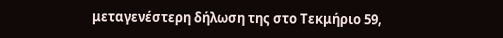μεταγενέστερη δήλωση της στο Τεκμήριο 59,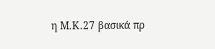η Μ.Κ.27 βασικά πρ